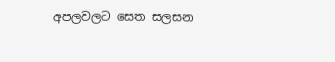අපලවලට සෙත සලසන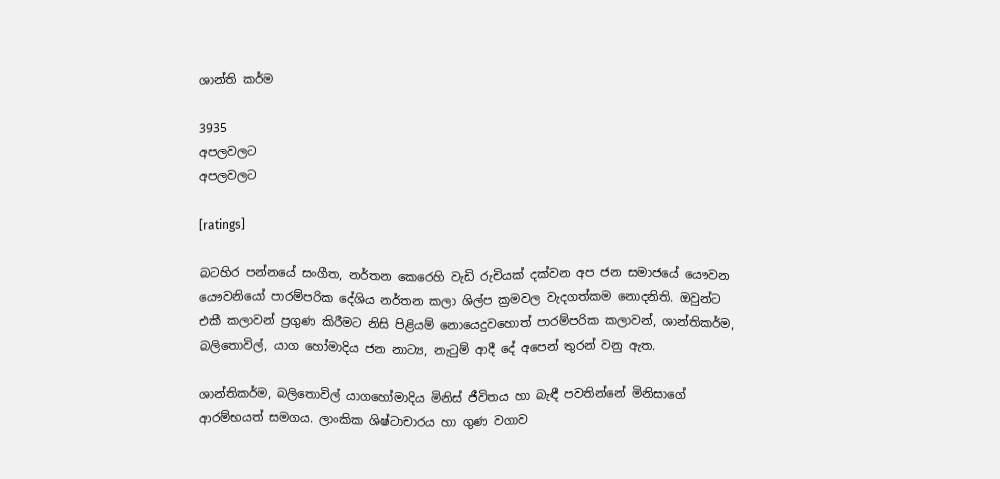ශාන්ති කර්ම

3935
අපලවලට
අපලවලට

[ratings]

බටහිර පන්නයේ සංගීත, නර්තන කෙරෙහි වැඩි රුචියක්‌ දක්‌වන අප ජන සමාජයේ යෞවන යෞවනියෝ පාරම්පරික දේශිය නර්තන කලා ශිල්ප ක්‍රමවල වැදගත්කම නොදනිති. ඔවුන්ට එකී කලාවන් ප්‍රගුණ කිරීමට නිසි පිළියම් නොයෙදුවහොත් පාරම්පරික කලාවන්, ශාන්තිකර්ම, බලිතොවිල්, යාග හෝමාදිය ජන නාට්‍ය, නැටුම් ආදී දේ අපෙන් තුරන් වනු ඇත.

ශාන්තිකර්ම, බලිතොවිල් යාගහෝමාදිය මිනිස්‌ ජීවිතය හා බැඳී පවතින්නේ මිනිසාගේ ආරම්භයත් සමගය. ලාංකික ශිෂ්ටාචාරය හා ගුණ වගාව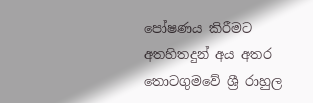පෝෂණය කිරීමට අතහිතදුන් අය අතර තොටගුමවේ ශ්‍රී රාහුල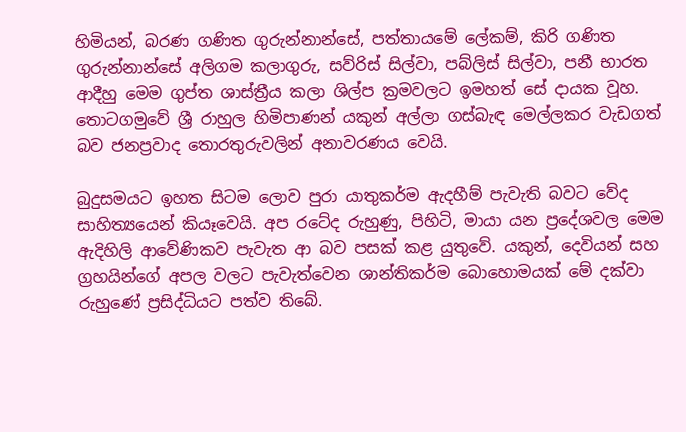හිමියන්, බරණ ගණිත ගුරුන්නාන්සේ, පත්තායමේ ලේකම්, කිරි ගණිත ගුරුන්නාන්සේ අලිගම කලාගුරු, සව්රිස්‌ සිල්වා, පබ්ලිස්‌ සිල්වා, පනී භාරත ආදීහු මෙම ගුප්ත ශාස්‌ත්‍රීය කලා ශිල්ප ක්‍රමවලට ඉමහත් සේ දායක වූහ. තොටගමුවේ ශ්‍රී රාහුල හිමිපාණන් යකුන් අල්ලා ගස්‌බැඳ මෙල්ලකර වැඩගත් බව ජනප්‍රවාද තොරතුරුවලින් අනාවරණය වෙයි.

බුදුසමයට ඉහත සිටම ලොව පුරා යාතුකර්ම ඇදහීම් පැවැති බවට වේද සාහිත්‍යයෙන් කියෑවෙයි. අප රටේද රුහුණු, පිහිටි, මායා යන ප්‍රදේශවල මෙම ඇදිහිලි ආවේණිකව පැවැත ආ බව පසක්‌ කළ යුතුවේ. යකුන්, දෙවියන් සහ ග්‍රහයින්ගේ අපල වලට පැවැත්වෙන ශාන්තිකර්ම බොහොමයක්‌ මේ දක්‌වා රුහුණේ ප්‍රසිද්ධියට පත්ව තිබේ.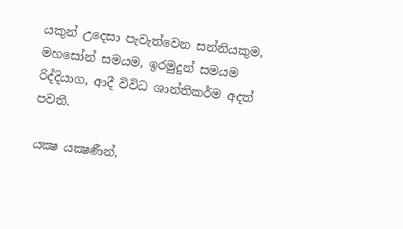යකුන් උදෙසා පැවැත්වෙන සන්නියකුම, මහසෝන් සමයම, ඉරමුදුන් සමයම රිද්දියාග, ආදී විවිධ ශාන්තිකර්ම අදත් පවතී.

යක්‍ෂ යක්‍ෂණීන්,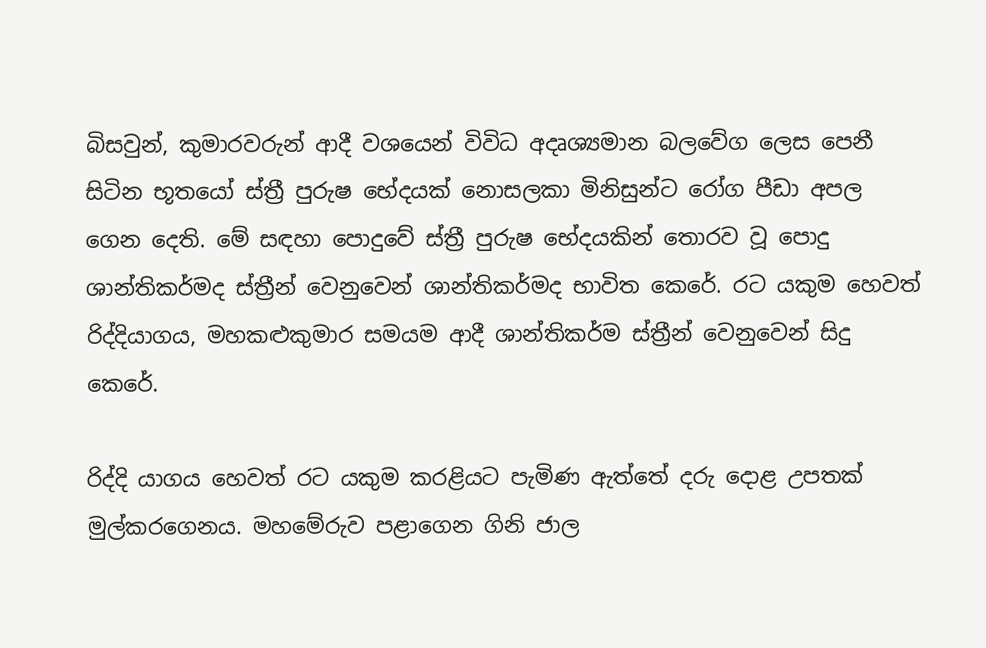බිසවුන්, කුමාරවරුන් ආදී වශයෙන් විවිධ අදෘශ්‍යමාන බලවේග ලෙස පෙනී සිටින භූතයෝ ස්‌ත්‍රී පුරුෂ භේදයක්‌ නොසලකා මිනිසුන්ට රෝග පීඩා අපල ගෙන දෙති. මේ සඳහා පොදුවේ ස්‌ත්‍රී පුරුෂ භේදයකින් තොරව වූ පොදු ශාන්තිකර්මද ස්‌ත්‍රීන් වෙනුවෙන් ශාන්තිකර්මද භාවිත කෙරේ. රට යකුම හෙවත් රිද්දියාගය, මහකළුකුමාර සමයම ආදී ශාන්තිකර්ම ස්‌ත්‍රීන් වෙනුවෙන් සිදු කෙරේ.

රිද්දි යාගය හෙවත් රට යකුම කරළියට පැමිණ ඇත්තේ දරු දොළ උපතක්‌ මුල්කරගෙනය. මහමේරුව පළාගෙන ගිනි ජාල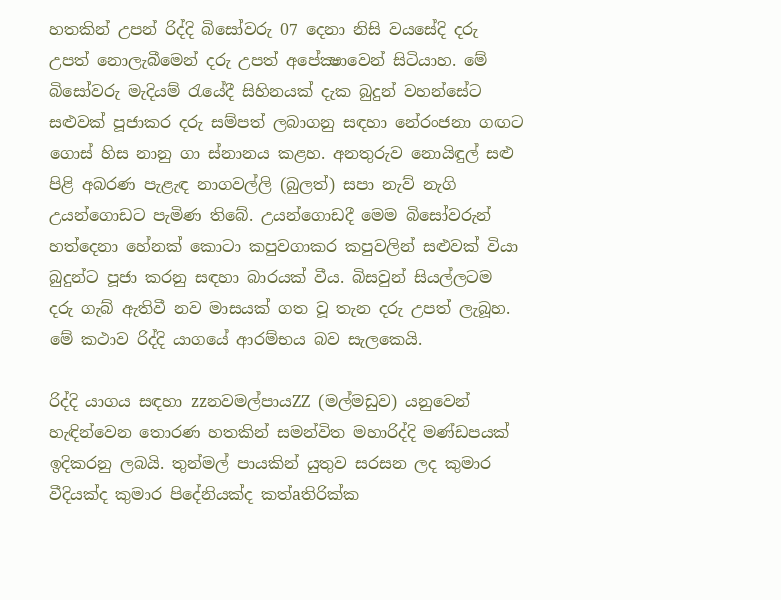හතකින් උපන් රිද්දි බිසෝවරු 07 දෙනා නිසි වයසේදි දරු උපත් නොලැබීමෙන් දරු උපත් අපේක්‍ෂාවෙන් සිටියාහ. මේ බිසෝවරු මැදියම් රැයේදී සිහිනයක්‌ දැක බුදුන් වහන්සේට සළුවක්‌ පූජාකර දරු සම්පත් ලබාගනු සඳහා නේරංජනා ගඟට ගොස්‌ හිස නානු ගා ස්‌නානය කළහ. අනතුරුව නොයිඳුල් සළු පිළි අබරණ පැළැඳ නාගවල්ලි (බුලත්) සපා නැව් නැගි උයන්ගොඩට පැමිණ තිබේ. උයන්ගොඩදී මෙම බිසෝවරුන් හත්දෙනා හේනක්‌ කොටා කපුවගාකර කපුවලින් සළුවක්‌ වියා බුදුන්ට පූජා කරනු සඳහා බාරයක්‌ වීය. බිසවුන් සියල්ලටම දරු ගැබ් ඇතිවී නව මාසයක්‌ ගත වූ තැන දරු උපත් ලැබූහ. මේ කථාව රිද්දි යාගයේ ආරම්භය බව සැලකෙයි.

රිද්දි යාගය සඳහා zzනවමල්පායZZ (මල්මඩුව) යනුවෙන් හැඳින්වෙන තොරණ හතකින් සමන්විත මහාරිද්දි මණ්‌ඩපයක්‌ ඉදිකරනු ලබයි. තුන්මල් පායකින් යුතුව සරසන ලද කුමාර වීදියක්‌ද කුමාර පිදේනියක්‌ද කත්aතිරික්‌ක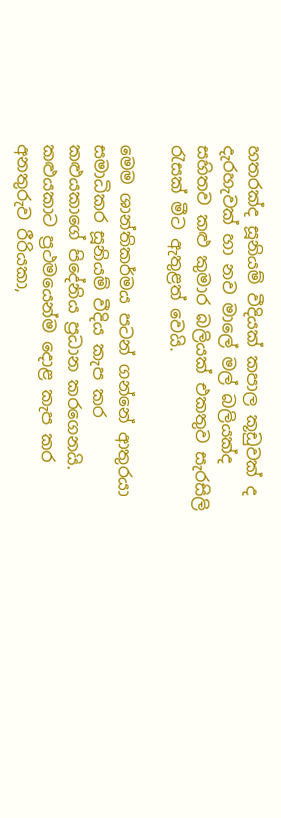හතරක්‌ද සූනියම් වීදියක්‌ කපාල කූඩුවක්‌ ද දැරහැවක්‌ හා නව මාලේ මල් බලියක්‌ද සහිතව කළු කුමාර බලියක්‌ එකතුව සැරසිලි රැසක්‌ මීට ඇතුළත් වෙයි.

මෙම ශාන්තිකර්මය පටන් ගන්නේ ආතුරයා සමාධිකර සූනියම් වීදිය කැප කර කළුයකාගේ පිදේනිය ප්‍රධාන කරගෙනයි. කළුයකාට ප්‍රථමයෙන්ම දොළ කැප කර අනතුරුව රීරියකා,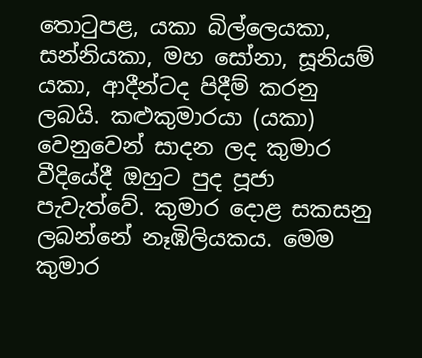තොටුපළ, යකා බිල්ලෙයකා, සන්නියකා, මහ සෝනා, සූනියම් යකා, ආදීන්ටද පිදීම් කරනු ලබයි. කළුකුමාරයා (යකා) වෙනුවෙන් සාදන ලද කුමාර වීදියේදී ඔහුට පුද පූජා පැවැත්වේ. කුමාර දොළ සකසනු ලබන්නේ නෑඹිලියකය. මෙම කුමාර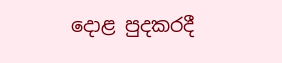දොළ පුදකරදී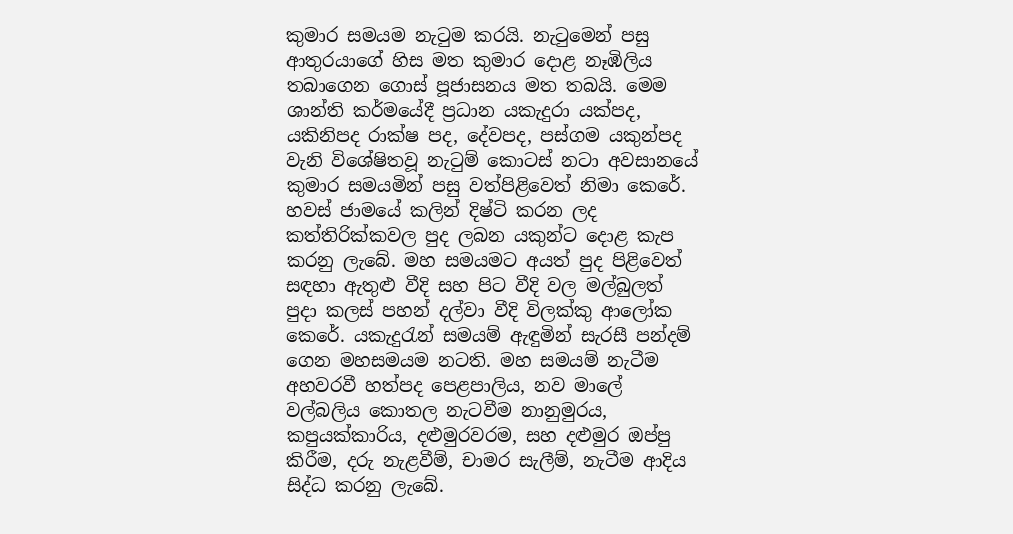කුමාර සමයම නැටුම කරයි. නැටුමෙන් පසු ආතුරයාගේ හිස මත කුමාර දොළ නෑඹිලිය තබාගෙන ගොස්‌ පූජාසනය මත තබයි. මෙම ශාන්ති කර්මයේදී ප්‍රධාන යකැදුරා යක්‌පද, යකිනිපද රාක්‌ෂ පද, දේවපද, පස්‌ගම යකුන්පද වැනි විශේෂිතවූ නැටුම් කොටස්‌ නටා අවසානයේ කුමාර සමයමින් පසු වත්පිළිවෙත් නිමා කෙරේ. හවස්‌ ජාමයේ කලින් දිෂ්ටි කරන ලද කත්තිරික්‌කවල පුද ලබන යකුන්ට දොළ කැප කරනු ලැබේ. මහ සමයමට අයත් පුද පිළිවෙත් සඳහා ඇතුළු වීදි සහ පිට වීදි වල මල්බුලත් පුදා කලස්‌ පහන් දල්වා වීදි විලක්‌කු ආලෝක කෙරේ. යකැදුරැන් සමයම් ඇඳුමින් සැරසී පන්දම් ගෙන මහසමයම නටති. මහ සමයම් නැටීම අහවරවී හත්පද පෙළපාලිය, නව මාලේ වල්බලිය කොතල නැටවීම නානුමුරය, කපුයක්‌කාරිය, දළුමුරවරම, සහ දළුමුර ඔප්පු කිරීම, දරු නැළවීම්, චාමර සැලීම්, නැටීම ආදිය සිද්ධ කරනු ලැබේ.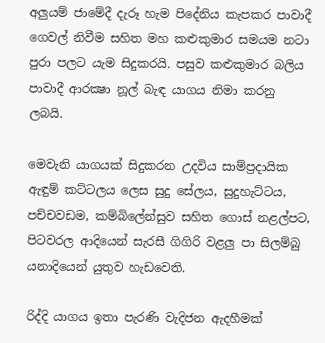අලුයම් ජාමේදී දැරූ හැම පිදේනිය කැපකර පාවාදී ගෙවල් නිවීම සහිත මහ කළුකුමාර සමයම නටා පුරා පලට යැම සිදුකරයි. පසුව කළුකුමාර බලිය පාවාදී ආරක්‍ෂා නූල් බැඳ යාගය නිමා කරනු ලබයි.

මෙවැනි යාගයක්‌ සිදුකරන උදවිය සාම්ප්‍රදායික ඇඳුම් කට්‌ටලය ලෙස සුදු සේලය, සුදුහැට්‌ටය, පච්චවඩම, කම්බිලේන්සුව සහිත ගොස්‌ නළල්පට, පිටවරල ආදියෙන් සැරසී ගිගිරි වළලු පා සිලම්බු යනාදියෙන් යුතුව හැඩවෙති.

රිද්දි යාගය ඉතා පැරණි වැදිජන ඇදහීමක්‌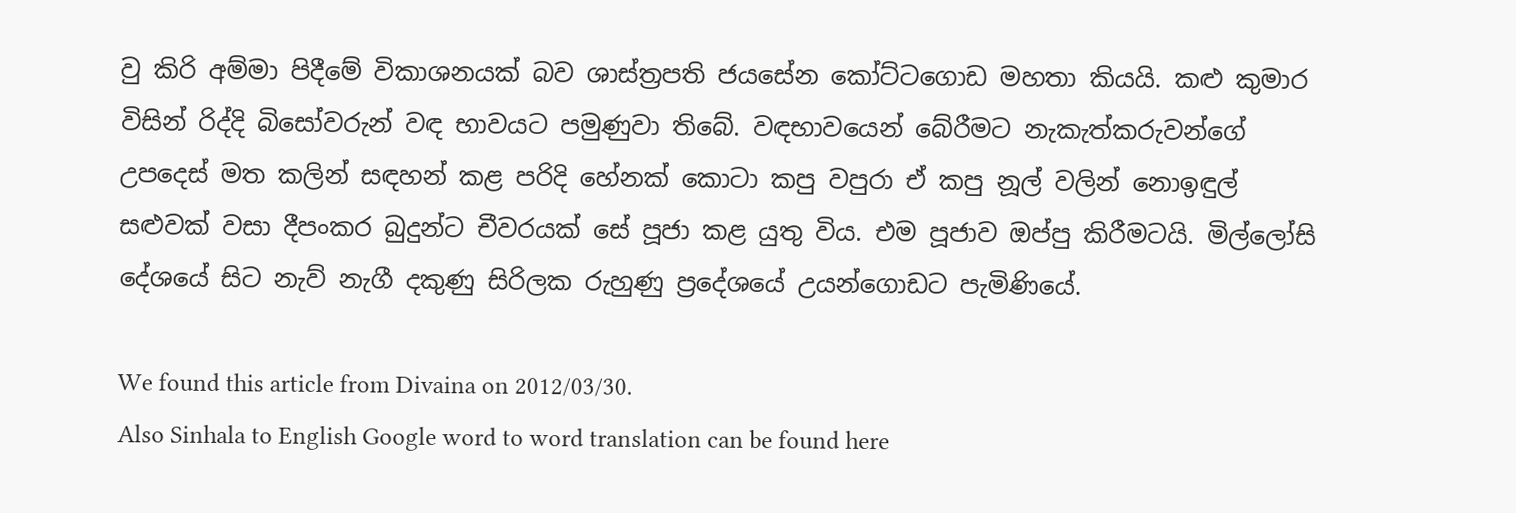වු කිරි අම්මා පිදීමේ විකාශනයක්‌ බව ශාස්‌ත්‍රපති ජයසේන කෝට්‌ටගොඩ මහතා කියයි. කළු කුමාර විසින් රිද්දි බිසෝවරුන් වඳ භාවයට පමුණුවා තිබේ. වඳභාවයෙන් බේරීමට නැකැත්කරුවන්ගේ උපදෙස්‌ මත කලින් සඳහන් කළ පරිදි හේනක්‌ කොටා කපු වපුරා ඒ කපු නූල් වලින් නොඉඳුල් සළුවක්‌ වසා දීපංකර බුදුන්ට චීවරයක්‌ සේ පූජා කළ යුතු විය. එම පූජාව ඔප්පු කිරීමටයි. මිල්ලෝසි දේශයේ සිට නැව් නැගී දකුණු සිරිලක රුහුණු ප්‍රදේශයේ උයන්ගොඩට පැමිණියේ.

We found this article from Divaina on 2012/03/30.
Also Sinhala to English Google word to word translation can be found here